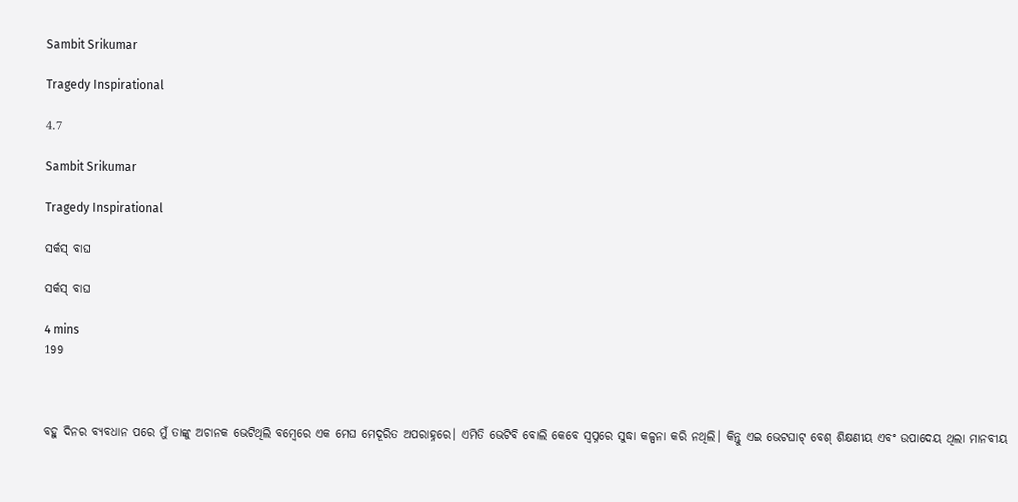Sambit Srikumar

Tragedy Inspirational

4.7

Sambit Srikumar

Tragedy Inspirational

ସର୍କସ୍ ବାଘ

ସର୍କସ୍ ବାଘ

4 mins
199



ବହୁ ଦିନର ବ୍ଯବଧାନ ପରେ ମୁଁ ତାଙ୍କୁ ଅଚାନକ ଭେଟିଥିଲି ବମ୍ବେରେ ଏକ ମେଘ ମେଦୂରିତ ଅପରାହ୍ନରେ। ଏମିତି ଭେଟିବି ବୋଲି କେବେ ସ୍ବପ୍ନରେ ସୁଦ୍ଧା କଳ୍ପନା କରି ନଥିଲି। କିନ୍ତୁ ଏଇ ଭେଟଘାଟ୍ ବେଶ୍ ଶିକ୍ଷଣୀୟ ଏବଂ ଉପାଦେୟ ଥିଲା ମାନବୀୟ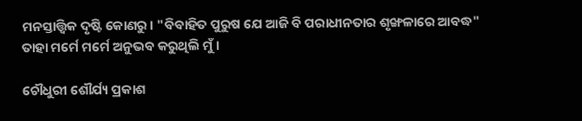ମନସ୍ତାତ୍ତ୍ୱିକ ଦୃଷ୍ଟି କୋଣରୁ। "ବିବାହିତ ପୁରୁଷ ଯେ ଆଜି ବି ପରାଧୀନତାର ଶୃଙ୍ଖଳାରେ ଆବଦ୍ଧ" ତାହା ମର୍ମେ ମର୍ମେ ଅନୁଭବ କରୁଥିଲି ମୁଁ।

ଚୌଧୁରୀ ଶୌର୍ଯ୍ୟ ପ୍ରକାଶ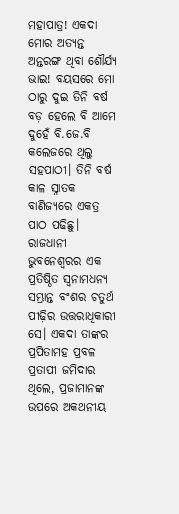ମହାପାତ୍ର! ଏକଦା ମୋର ଅତ୍ୟନ୍ତ ଅନ୍ତରଙ୍ଗ ଥିବା ଶୌର୍ଯ୍ୟ ଭାଇ! ବୟସରେ ମୋ ଠାରୁ ଦୁଇ ତିନି ବର୍ଷ ବଡ଼ ହେଲେ ବି ଆମେ ଦୁହେଁ ବି.ଜେ.ବି କଲେଜରେ ଥିଲୁ ସହପାଠୀ। ତିନି ବର୍ଷ କାଳ ସ୍ନାତକ ବାଣିଜ୍ୟରେ ଏକତ୍ର ପାଠ ପଢିଛୁ। ରାଜଧାନୀ ଭୁବନେଶ୍ଵରର ଏକ ପ୍ରତିଷ୍ଠିତ ସ୍ବନାମଧନ୍ଯ ସମ୍ଭ୍ରାନ୍ତ ବଂଶର ଚତୁର୍ଥ ପୀଢ଼ିର ଉତ୍ତରାଧିକାରୀ ସେ। ଏକଦା ତାଙ୍କର ପ୍ରପିତାମହ ପ୍ରବଳ ପ୍ରତାପୀ ଜମିଦାର ଥିଲେ, ପ୍ରଜାମାନଙ୍କ ଉପରେ ଅକଥନୀୟ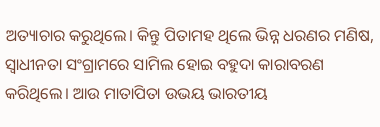ଅତ୍ୟାଚାର କରୁଥିଲେ। କିନ୍ତୁ ପିତାମହ ଥିଲେ ଭିନ୍ନ ଧରଣର ମଣିଷ, ସ୍ବାଧୀନତା ସଂଗ୍ରାମରେ ସାମିଲ ହୋଇ ବହୁଦା କାରାବରଣ କରିଥିଲେ। ଆଉ ମାତାପିତା ଉଭୟ ଭାରତୀୟ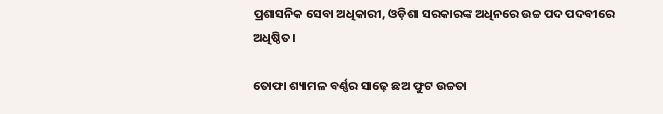ପ୍ରଶାସନିକ ସେବା ଅଧିକାରୀ, ଓଡ଼ିଶା ସରକାରଙ୍କ ଅଧିନରେ ଉଚ୍ଚ ପଦ ପଦବୀରେ ଅଧିଷ୍ଠିତ।

ତୋଫା ଶ୍ୟାମଳ ବର୍ଣ୍ଣର ସାଢ଼େ ଛଅ ଫୁଟ ଉଚ୍ଚତା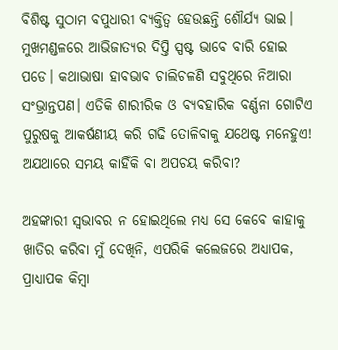ବିଶିଷ୍ଟ ସୁଠାମ ବପୁଧାରୀ ବ୍ଯକ୍ତିତ୍ବ ହେଉଛନ୍ତି ଶୌର୍ଯ୍ୟ ଭାଇ। ମୁଖମଣ୍ଡଳରେ ଆଭିଜାତ୍ୟର ଦିପ୍ତି ସ୍ପଷ୍ଟ ଭାବେ ବାରି ହୋଇ ପଡେ। କଥାଭାଷା ହାବଭାବ ଚାଲିଚଳଣି ସବୁଥିରେ ନିଆରା ସଂଭ୍ରାନ୍ତପଣ। ଏତିକି ଶାରୀରିକ ଓ ବ୍ଯବହାରିକ ବର୍ଣ୍ଣନା ଗୋଟିଏ ପୁରୁଷକୁ ଆକର୍ଷଣୀୟ କରି ଗଢି ତୋଳିବାକୁ ଯଥେଷ୍ଟ ମନେହୁଏ! ଅଯଥାରେ ସମୟ କାହିଁକି ବା ଅପଚୟ କରିବା?

ଅହଙ୍କାରୀ ସ୍ବଭାବର ନ ହୋଇଥିଲେ ମଧ୍ୟ ସେ କେବେ କାହାକୁ ଖାତିର କରିବା ମୁଁ ଦେଖିନି, ଏପରିକି କଲେଜରେ ଅଧ୍ୟାପକ, ପ୍ରାଧ୍ୟାପକ କିମ୍ବା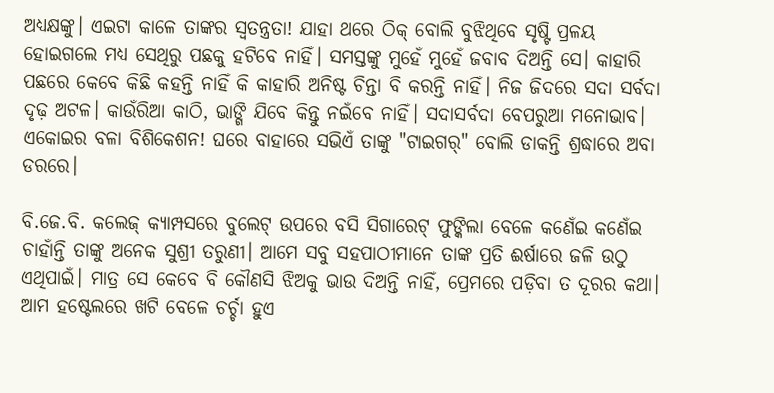ଅଧ୍ୟକ୍ଷଙ୍କୁ। ଏଇଟା କାଳେ ତାଙ୍କର ସ୍ୱତନ୍ତ୍ରତା! ଯାହା ଥରେ ଠିକ୍ ବୋଲି ବୁଝିଥିବେ ସୃଷ୍ଟି ପ୍ରଳୟ ହୋଇଗଲେ ମଧ୍ୟ ସେଥିରୁ ପଛକୁ ହଟିବେ ନାହିଁ। ସମସ୍ତଙ୍କୁ ମୁହେଁ ମୁହେଁ ଜବାବ ଦିଅନ୍ତି ସେ। କାହାରି ପଛରେ କେବେ କିଛି କହନ୍ତି ନାହିଁ କି କାହାରି ଅନିଷ୍ଟ ଚିନ୍ତା ବି କରନ୍ତି ନାହିଁ। ନିଜ ଜିଦରେ ସଦା ସର୍ବଦା ଦୃଢ଼ ଅଟଳ। କାଉଁରିଆ କାଠି, ଭାଙ୍ଗି ଯିବେ କିନ୍ତୁ ନଇଁବେ ନାହିଁ। ସଦାସର୍ବଦା ବେପରୁଆ ମନୋଭାବ। ଏକୋଇର ବଳା ବିଶିକେଶନ! ଘରେ ବାହାରେ ସଭିଏଁ ତାଙ୍କୁ "ଟାଇଗର୍" ବୋଲି ଡାକନ୍ତି ଶ୍ରଦ୍ଧାରେ ଅବା ଡରରେ।

ବି.ଜେ.ବି. କଲେଜ୍ କ୍ଯାମ୍ପସରେ ବୁଲେଟ୍ ଉପରେ ବସି ସିଗାରେଟ୍ ଫୁଙ୍କିଲା ବେଳେ କଣେଁଇ କଣେଁଇ ଚାହାଁନ୍ତି ତାଙ୍କୁ ଅନେକ ସୁଶ୍ରୀ ତରୁଣୀ। ଆମେ ସବୁ ସହପାଠୀମାନେ ତାଙ୍କ ପ୍ରତି ଈର୍ଷାରେ ଜଳି ଉଠୁ ଏଥିପାଇଁ। ମାତ୍ର ସେ କେବେ ବି କୌଣସି ଝିଅକୁ ଭାଉ ଦିଅନ୍ତି ନାହିଁ, ପ୍ରେମରେ ପଡ଼ିବା ତ ଦୂରର କଥା। ଆମ ହଷ୍ଟେଲରେ ଖଟି ବେଳେ ଚର୍ଚ୍ଚା ହୁଏ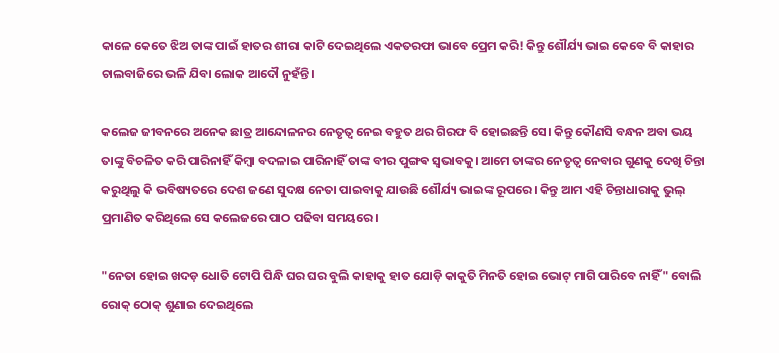କାଳେ କେତେ ଝିଅ ତାଙ୍କ ପାଇଁ ହାତର ଶୀରା କାଟି ଦେଇଥିଲେ ଏକତରଫା ଭାବେ ପ୍ରେମ କରି! କିନ୍ତୁ ଶୌର୍ଯ୍ୟ ଭାଇ କେବେ ବି କାହାର ଚାଲବାଜିରେ ଭଳି ଯିବା ଲୋକ ଆଦୌ ନୁହଁନ୍ତି।

କଲେଜ ଜୀବନରେ ଅନେକ ଛାତ୍ର ଆନ୍ଦୋଳନର ନେତୃତ୍ଵ ନେଇ ବହୁତ ଥର ଗିରଫ ବି ହୋଇଛନ୍ତି ସେ। କିନ୍ତୁ କୌଣସି ବନ୍ଧନ ଅବା ଭୟ ତାଙ୍କୁ ବିଚଳିତ କରି ପାରିନାହିଁ କିମ୍ବା ବଦଳାଇ ପାରିନାହିଁ ତାଙ୍କ ବୀର ପୁଙ୍ଗଵ ସ୍ବଭାବକୁ। ଆମେ ତାଙ୍କର ନେତୃତ୍ଵ ନେବାର ଗୁଣକୁ ଦେଖି ଚିନ୍ତା କରୁଥିଲୁ କି ଭବିଷ୍ୟତରେ ଦେଶ ଜଣେ ସୁଦକ୍ଷ ନେତା ପାଇବାକୁ ଯାଉଛି ଶୌର୍ଯ୍ୟ ଭାଇଙ୍କ ରୂପରେ। କିନ୍ତୁ ଆମ ଏହି ଚିନ୍ତାଧାରାକୁ ଭୁଲ୍ ପ୍ରମାଣିତ କରିଥିଲେ ସେ କଲେଜରେ ପାଠ ପଢିବା ସମୟରେ।

"ନେତା ହୋଇ ଖଦଡ଼ ଧୋତି ଟୋପି ପିନ୍ଧି ଘର ଘର ବୁଲି କାହାକୁ ହାତ ଯୋଡ଼ି କାକୁତି ମିନତି ହୋଇ ଭୋଟ୍ ମାଗି ପାରିବେ ନାହିଁ" ବୋଲି ରୋକ୍ ଠୋକ୍ ଶୁଣାଇ ଦେଇଥିଲେ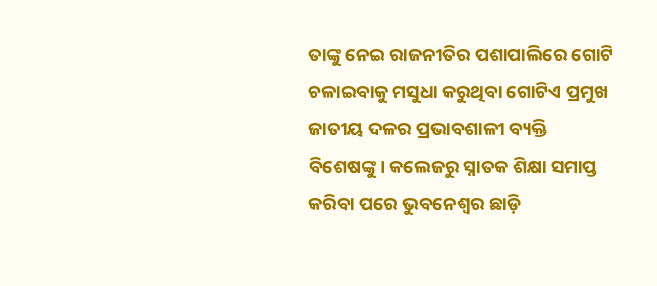ତାଙ୍କୁ ନେଇ ରାଜନୀତିର ପଶାପାଲିରେ ଗୋଟି ଚଳାଇବାକୁ ମସୁଧା କରୁଥିବା ଗୋଟିଏ ପ୍ରମୁଖ ଜାତୀୟ ଦଳର ପ୍ରଭାବଶାଳୀ ବ୍ୟକ୍ତି ବିଶେଷଙ୍କୁ। କଲେଜରୁ ସ୍ନାତକ ଶିକ୍ଷା ସମାପ୍ତ କରିବା ପରେ ଭୁବନେଶ୍ବର ଛାଡ଼ି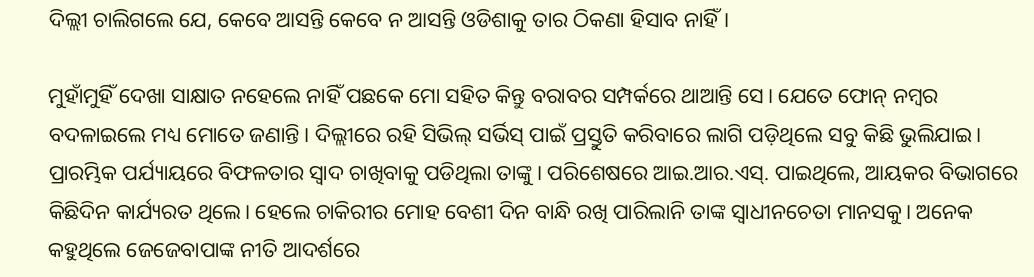ଦିଲ୍ଲୀ ଚାଲିଗଲେ ଯେ, କେବେ ଆସନ୍ତି କେବେ ନ ଆସନ୍ତି ଓଡିଶାକୁ ତାର ଠିକଣା ହିସାବ ନାହିଁ।

ମୁହାଁମୁହିଁ ଦେଖା ସାକ୍ଷାତ ନହେଲେ ନାହିଁ ପଛକେ ମୋ ସହିତ କିନ୍ତୁ ବରାବର ସମ୍ପର୍କରେ ଥାଆନ୍ତି ସେ। ଯେତେ ଫୋନ୍ ନମ୍ବର ବଦଳାଇଲେ ମଧ୍ୟ ମୋତେ ଜଣାନ୍ତି। ଦିଲ୍ଲୀରେ ରହି ସିଭିଲ୍ ସର୍ଭିସ୍ ପାଇଁ ପ୍ରସ୍ତୁତି କରିବାରେ ଲାଗି ପଡ଼ିଥିଲେ ସବୁ କିଛି ଭୁଲିଯାଇ। ପ୍ରାରମ୍ଭିକ ପର୍ଯ୍ୟାୟରେ ବିଫଳତାର ସ୍ୱାଦ ଚାଖିବାକୁ ପଡିଥିଲା ତାଙ୍କୁ। ପରିଶେଷରେ ଆଇ.ଆର.ଏସ୍. ପାଇଥିଲେ, ଆୟକର ବିଭାଗରେ କିଛିଦିନ କାର୍ଯ୍ୟରତ ଥିଲେ। ହେଲେ ଚାକିରୀର ମୋହ ବେଶୀ ଦିନ ବାନ୍ଧି ରଖି ପାରିଲାନି ତାଙ୍କ ସ୍ବାଧୀନଚେତା ମାନସକୁ। ଅନେକ କହୁଥିଲେ ଜେଜେବାପାଙ୍କ ନୀତି ଆଦର୍ଶରେ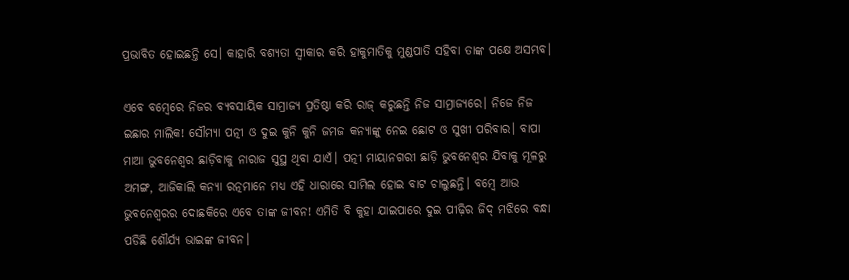ପ୍ରଭାବିତ ହୋଇଛନ୍ତି ସେ। କାହାରି ବଶ୍ୟତା ସ୍ବୀକାର କରି ହାକୁମାତିକୁ ମୁଣ୍ଡପାତି ସହିବା ତାଙ୍କ ପକ୍ଷେ ଅସମ୍ଭବ।

ଏବେ ବମ୍ବେରେ ନିଜର ବ୍ୟବସାୟିକ ସାମ୍ରାଜ୍ୟ ପ୍ରତିଷ୍ଠା କରି ରାଜ୍ କରୁଛନ୍ତି ନିଜ ସାମ୍ରାଜ୍ଯରେ। ନିଜେ ନିଜ ଇଛାର ମାଲିକ! ସୌମ୍ୟା ପତ୍ନୀ ଓ ଦୁଇ କୁନି କୁନି ଜମଜ କନ୍ୟାଙ୍କୁ ନେଇ ଛୋଟ ଓ ସୁଖୀ ପରିବାର। ବାପା ମାଆ ଭୁବନେଶ୍ବର ଛାଡ଼ିବାକୁ ନାରାଜ ସୁସ୍ଥ ଥିବା ଯାଏଁ। ପତ୍ନୀ ମାୟାନଗରୀ ଛାଡ଼ି ଭୁବନେଶ୍ବର ଯିବାକୁ ମୂଳରୁ ଅମଙ୍ଗ, ଆଜିକାଲି କନ୍ଯା ରତ୍ନମାନେ ମଧ୍ୟ ଏହି ଧାରାରେ ସାମିଲ ହୋଇ ବାଟ ଚାଲୁଛନ୍ତି। ବମ୍ବେ ଆଉ ଭୁବନେଶ୍ବରର ଦୋଛକିରେ ଏବେ ତାଙ୍କ ଜୀବନ! ଏମିତି ବି କୁହା ଯାଇପାରେ ଦୁଇ ପୀଢ଼ିର ଜିଦ୍ ମଝିରେ ବନ୍ଧା ପଡିଛି ଶୌର୍ଯ୍ୟ ଭାଇଙ୍କ ଜୀବନ।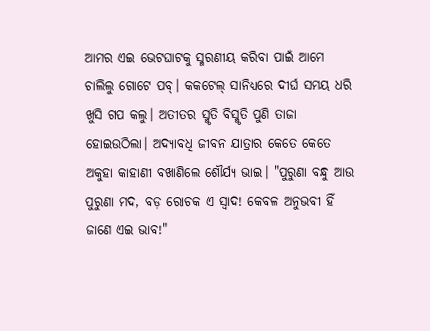ଆମର ଏଇ ଭେଟଘାଟକୁ ସ୍ମରଣୀୟ କରିବା ପାଇଁ ଆମେ ଚାଲିଲୁ ଗୋଟେ ପବ୍। କକଟେଲ୍ ସାନିଧ୍ୟରେ ଦୀର୍ଘ ସମୟ ଧରି ଖୁସି ଗପ କଲୁ। ଅତୀତର ସ୍ମୃତି ବିସ୍ମୃତି ପୁଣି ତାଜା ହୋଇଉଠିଲା। ଅଦ୍ୟାବଧି ଜୀବନ ଯାତ୍ରାର କେତେ କେତେ ଅକୁହା କାହାଣୀ ବଖାଣିଲେ ଶୌର୍ଯ୍ୟ ଭାଇ। "ପୁରୁଣା ବନ୍ଧୁ ଆଉ ପୁରୁଣା ମଦ, ବଡ଼ ରୋଚକ ଏ ସ୍ୱାଦ! କେବଳ ଅନୁଭବୀ ହିଁ ଜାଣେ ଏଇ ଭାବ!"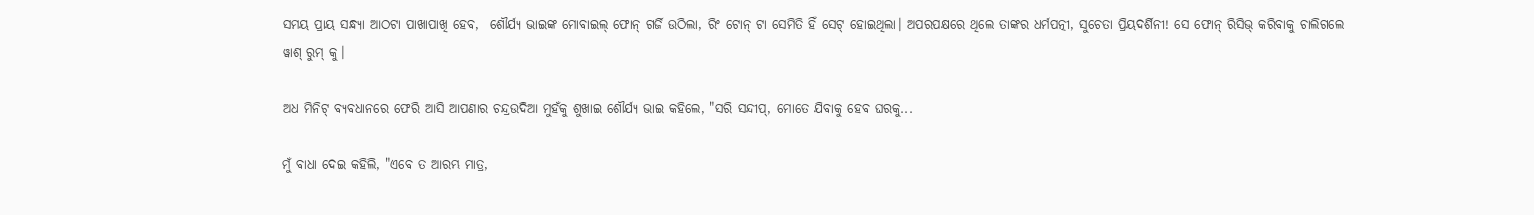ସମୟ ପ୍ରାୟ ସନ୍ଧ୍ୟା ଆଠଟା ପାଖାପାଖି ହେବ,  ଶୌର୍ଯ୍ୟ ଭାଇଙ୍କ ମୋବାଇଲ୍ ଫୋନ୍ ଗର୍ଜି ଉଠିଲା, ରିଂ ଟୋନ୍ ଟା ସେମିତି ହିଁ ସେଟ୍ ହୋଇଥିଲା। ଅପରପକ୍ଷରେ ଥିଲେ ତାଙ୍କର ଧର୍ମପତ୍ନୀ, ସୁଚେତା ପ୍ରିୟଦର୍ଶିନୀ! ସେ ଫୋନ୍ ରିସିଭ୍ କରିବାକୁ ଚାଲିଗଲେ ୱାଶ୍ ରୁମ୍ କୁ।

ଅଧ ମିନିଟ୍ ବ୍ଯବଧାନରେ ଫେରି ଆସି ଆପଣାର ଚନ୍ଦ୍ରଉଦିଆ ମୁହଁକୁ ଶୁଖାଇ ଶୌର୍ଯ୍ୟ ଭାଇ କହିଲେ, "ସରି ସନ୍ଦୀପ୍, ମୋତେ ଯିବାକୁ ହେବ ଘରକୁ...

ମୁଁ ବାଧା ଦେଇ କହିଲି, "ଏବେ ତ ଆରମ୍ଭ ମାତ୍ର,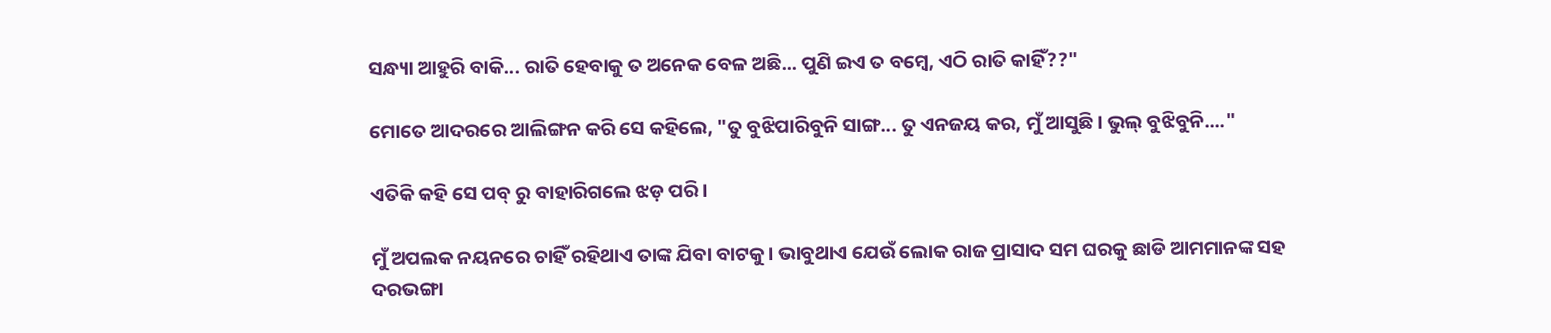ସନ୍ଧ୍ୟା ଆହୁରି ବାକି... ରାତି ହେବାକୁ ତ ଅନେକ ବେଳ ଅଛି... ପୁଣି ଇଏ ତ ବମ୍ବେ, ଏଠି ରାତି କାହିଁ??"

ମୋତେ ଆଦରରେ ଆଲିଙ୍ଗନ କରି ସେ କହିଲେ, "ତୁ ବୁଝିପାରିବୁନି ସାଙ୍ଗ... ତୁ ଏନଜୟ କର, ମୁଁ ଆସୁଛି। ଭୁଲ୍ ବୁଝିବୁନି...."

ଏତିକି କହି ସେ ପବ୍ ରୁ ବାହାରିଗଲେ ଝଡ଼ ପରି।

ମୁଁ ଅପଲକ ନୟନରେ ଚାହିଁ ରହିଥାଏ ତାଙ୍କ ଯିବା ବାଟକୁ। ଭାବୁଥାଏ ଯେଉଁ ଲୋକ ରାଜ ପ୍ରାସାଦ ସମ ଘରକୁ ଛାଡି ଆମମାନଙ୍କ ସହ ଦରଭଙ୍ଗା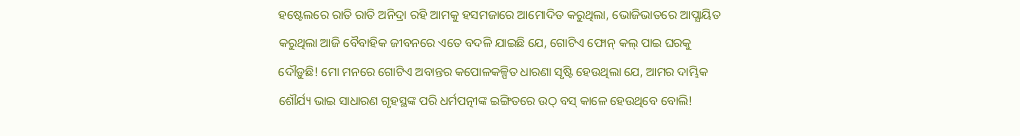ହଷ୍ଟେଲରେ ରାତି ରାତି ଅନିଦ୍ରା ରହି ଆମକୁ ହସମଜାରେ ଆମୋଦିତ କରୁଥିଲା, ଭୋଜିଭାତରେ ଆପ୍ଯାୟିତ କରୁଥିଲା ଆଜି ବୈବାହିକ ଜୀବନରେ ଏତେ ବଦଳି ଯାଇଛି ଯେ, ଗୋଟିଏ ଫୋନ୍ କଲ୍ ପାଇ ଘରକୁ ଦୌଡ଼ୁଛି! ମୋ ମନରେ ଗୋଟିଏ ଅବାନ୍ତର କପୋଳକଳ୍ପିତ ଧାରଣା ସୃଷ୍ଟି ହେଉଥିଲା ଯେ, ଆମର ଦାମ୍ଭିକ ଶୌର୍ଯ୍ୟ ଭାଇ ସାଧାରଣ ଗୃହସ୍ଥଙ୍କ ପରି ଧର୍ମପତ୍ନୀଙ୍କ ଇଙ୍ଗିତରେ ଉଠ୍ ବସ୍ କାଳେ ହେଉଥିବେ ବୋଲି!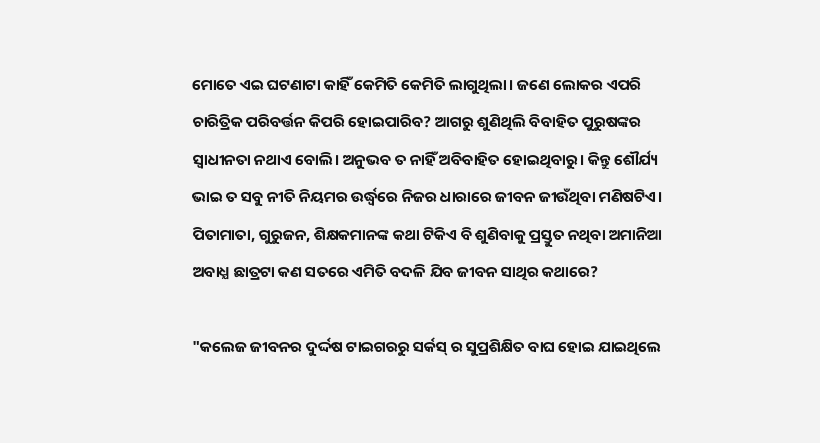ମୋତେ ଏଇ ଘଟଣାଟା କାହିଁ କେମିତି କେମିତି ଲାଗୁଥିଲା। ଜଣେ ଲୋକର ଏପରି ଚାରିତ୍ରିକ ପରିବର୍ତ୍ତନ କିପରି ହୋଇପାରିବ? ଆଗରୁ ଶୁଣିଥିଲି ବିବାହିତ ପୁରୁଷଙ୍କର ସ୍ବାଧୀନତା ନଥାଏ ବୋଲି। ଅନୁଭବ ତ ନାହିଁ ଅବିବାହିତ ହୋଇଥିବାରୁ। କିନ୍ତୁ ଶୌର୍ଯ୍ୟ ଭାଇ ତ ସବୁ ନୀତି ନିୟମର ଉର୍ଦ୍ଧ୍ବରେ ନିଜର ଧାରାରେ ଜୀବନ ଜୀଉଁଥିବା ମଣିଷଟିଏ। ପିତାମାତା, ଗୁରୁଜନ, ଶିକ୍ଷକମାନଙ୍କ କଥା ଟିକିଏ ବି ଶୁଣିବାକୁ ପ୍ରସ୍ତୁତ ନଥିବା ଅମାନିଆ ଅବାଧ୍ଯ ଛାତ୍ରଟା କଣ ସତରେ ଏମିତି ବଦଳି ଯିବ ଜୀବନ ସାଥିର କଥାରେ?

"କଲେଜ ଜୀବନର ଦୁର୍ଦ୍ଦଷ ଟାଇଗରରୁ ସର୍କସ୍ ର ସୁପ୍ରଶିକ୍ଷିତ ବାଘ ହୋଇ ଯାଇଥିଲେ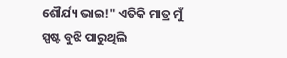ଶୌର୍ଯ୍ୟ ଭାଇ!" ଏତିକି ମାତ୍ର ମୁଁ ସ୍ପଷ୍ଟ ବୁଝି ପାରୁଥିଲି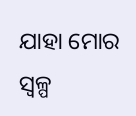ଯାହା ମୋର ସ୍ଵଳ୍ପ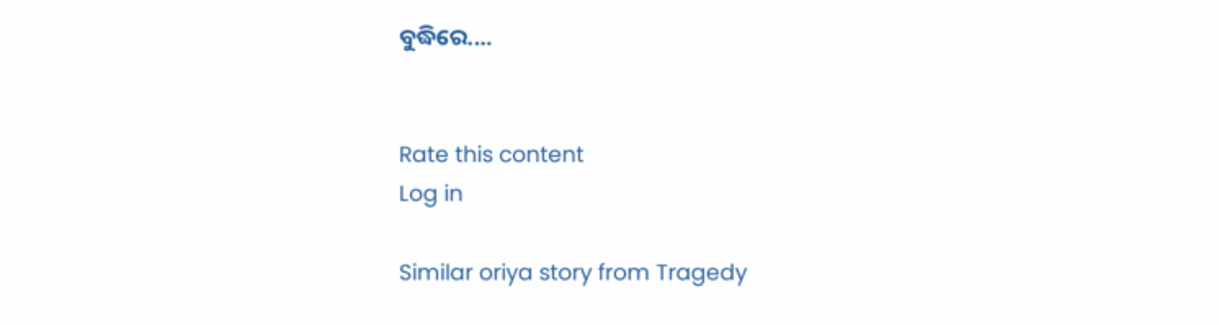ବୁଦ୍ଧିରେ....


Rate this content
Log in

Similar oriya story from Tragedy